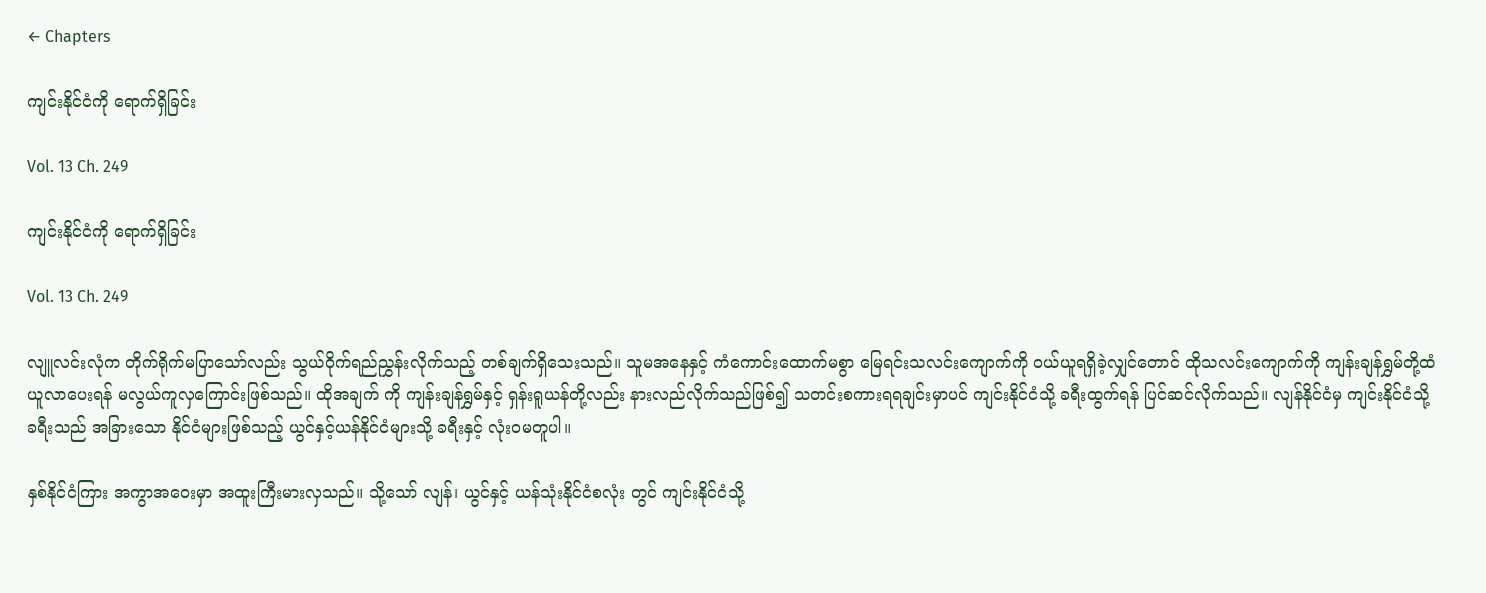← Chapters

ကျင်းနိုင်ငံကို ရောက်ရှိခြင်း

Vol. 13 Ch. 249

ကျင်းနိုင်ငံကို ရောက်ရှိခြင်း

Vol. 13 Ch. 249

လျူလင်းလုံက တိုက်ရိုက်မပြာသော်လည်း သွယ်ဝိုက်ရည်ညွှန်းလိုက်သည့် တစ်ချက်ရှိသေးသည်။ သူမအနေနှင့် ကံကောင်းထောက်မစွာ မြေရင်းသလင်းကျောက်ကို ဝယ်ယူရရှိခဲ့လျှင်တောင် ထိုသလင်းကျောက်ကို ကျန်းချန်ရွှမ်တို့ထံ ယူလာပေးရန် မလွယ်ကူလှကြောင်းဖြစ်သည်။ ထိုအချက် ကို ကျန်းချန်ရွှမ်နှင့် ရှန်းရူယန်တို့လည်း နားလည်လိုက်သည်ဖြစ်၍ သတင်းစကားရရချင်းမှာပင် ကျင်းနိုင်ငံသို့ ခရီးထွက်ရန် ပြင်ဆင်လိုက်သည်။ လျန်နိုင်ငံမှ ကျင်းနိုင်ငံသို့ ခရီးသည် အခြားသော နိုင်ငံများဖြစ်သည့် ယွင်နှင့်ယန်နိုင်ငံများသို့ ခရီးနှင့် လုံးဝမတူပါ။

နှစ်နိုင်ငံကြား အကွာအဝေးမှာ အထူးကြီးမားလှသည်။ သို့သော် လျန်၊ ယွင်နှင့် ယန်သုံးနိုင်ငံစလုံး တွင် ကျင်းနိုင်ငံသို့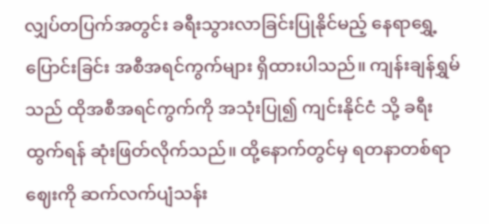လျှပ်တပြက်အတွင်း ခရီးသွားလာခြင်းပြုနိုင်မည့် နေရာရွှေ့ပြောင်းခြင်း အစီအရင်ကွက်များ ရှိထားပါသည်။ ကျန်းချန်ရွှမ်သည် ထိုအစီအရင်ကွက်ကို အသုံးပြု၍ ကျင်းနိုင်ငံ သို့ ခရီးထွက်ရန် ဆုံးဖြတ်လိုက်သည်။ ထို့နောက်တွင်မှ ရတနာတစ်ရာဈေးကို ဆက်လက်ပျံသန်း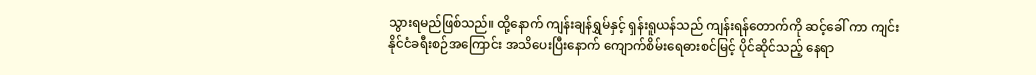သွားရမည်ဖြစ်သည်။ ထို့နောက် ကျန်းချန်ရွှမ်နှင့် ရှန်းရူယန်သည် ကျန်းရန်တောက်ကို ဆင့်ခေါ် ကာ ကျင်းနိုင်ငံခရီးစဉ်အကြောင်း အသိပေးပြီးနောက် ကျောက်စိမ်းရေဓားစင်မြင့် ပိုင်ဆိုင်သည့် နေရာ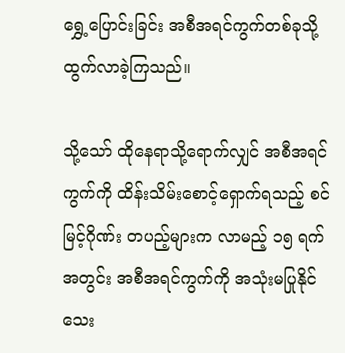ရွှေ့ပြောင်းခြင်း အစီအရင်ကွက်တစ်ခုသို့ ထွက်လာခဲ့ကြသည်။

သို့သော် ထိုနေရာသို့ရောက်လျှင် အစီအရင်ကွက်ကို ထိန်းသိမ်းစောင့်ရှောက်ရသည့် စင်မြင့်ဂိုဏ်း တပည့်များက လာမည့် ၁၅ ရက်အတွင်း အစီအရင်ကွက်ကို အသုံးမပြုနိုင်သေး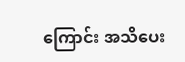ကြောင်း အသိပေး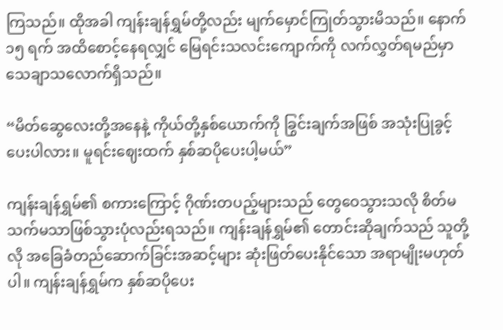ကြသည်။ ထိုအခါ ကျန်းချန်ရွှမ်တို့လည်း မျက်မှောင်ကြုတ်သွားမိသည်။ နောက် ၁၅ ရက် အထိစောင့်နေရလျှင် မြေရင်းသလင်းကျောက်ကို လက်လွှတ်ရမည်မှာ သေချာသလောက်ရှိသည်။

“မိတ်ဆွေလေးတို့အနေနဲ့ ကိုယ်တို့နှစ်ယောက်ကို ခြွင်းချက်အဖြစ် အသုံးပြုခွင့်ပေးပါလား။ မူရင်းဈေးထက် နှစ်ဆပိုပေးပါ့မယ်”

ကျန်းချန်ရွှမ်၏ စကားကြောင့် ဂိုဏ်းတပည့်များသည် တွေဝေသွားသလို စိတ်မသက်မသာဖြစ်သွားပုံလည်းရသည်။ ကျန်းချန်ရွှမ်၏ တောင်းဆိုချက်သည် သူတို့လို အခြေခံတည်ဆောက်ခြင်းအဆင့်များ ဆုံးဖြတ်ပေးနိုင်သော အရာမျိုးမဟုတ်ပါ။ ကျန်းချန်ရွှမ်က နှစ်ဆပိုပေး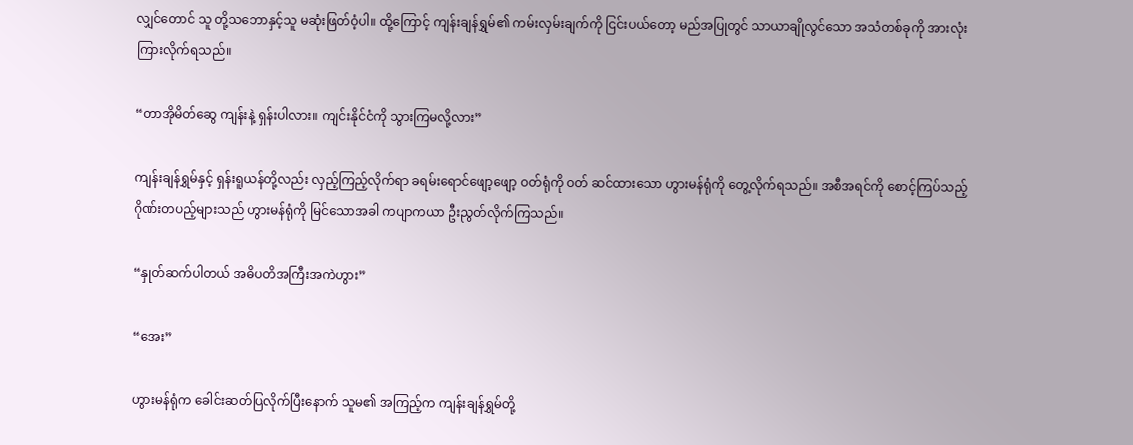လျှင်တောင် သူ တို့သဘောနှင့်သူ မဆုံးဖြတ်ဝံ့ပါ။ ထို့ကြောင့် ကျန်းချန်ရွှမ်၏ ကမ်းလှမ်းချက်ကို ငြင်းပယ်တော့ မည်အပြုတွင် သာယာချိုလွင်သော အသံတစ်ခုကို အားလုံးကြားလိုက်ရသည်။

“တာအိုမိတ်ဆွေ ကျန်းနဲ့ ရှန်းပါလား။ ကျင်းနိုင်ငံကို သွားကြမလို့လား”

ကျန်းချန်ရွှမ်နှင့် ရှန်းရူယန်တို့လည်း လှည့်ကြည့်လိုက်ရာ ခရမ်းရောင်ဖျော့ဖျော့ ဝတ်ရုံကို ဝတ် ဆင်ထားသော ဟွားမန်ရုံကို တွေ့လိုက်ရသည်။ အစီအရင်ကို စောင့်ကြပ်သည့် ဂိုဏ်းတပည့်များသည် ဟွားမန်ရုံကို မြင်သောအခါ ကပျာကယာ ဦးညွတ်လိုက်ကြသည်။

“နှုတ်ဆက်ပါတယ် အဓိပတိအကြီးအကဲဟွား”

“အေး”

ဟွားမန်ရုံက ခေါင်းဆတ်ပြလိုက်ပြီးနောက် သူမ၏ အကြည့်က ကျန်းချန်ရွှမ်တို့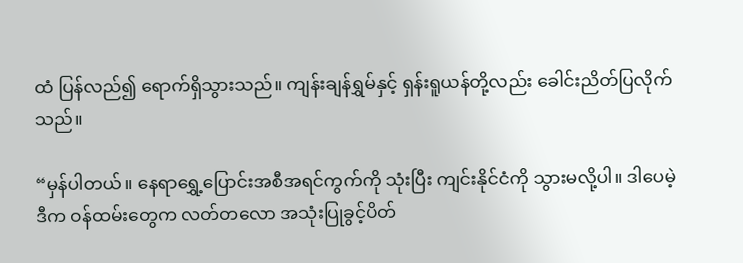ထံ ပြန်လည်‌၍ ရောက်ရှိသွားသည်။ ကျန်းချန်ရွှမ်နှင့် ရှန်းရူယန်တို့လည်း ခေါင်းညိတ်ပြလိုက်သည်။

“မှန်ပါတယ်။ နေရာရွှေ့ပြောင်းအစီအရင်ကွက်ကို သုံးပြီး ကျင်းနိုင်ငံကို သွားမလို့ပါ။ ဒါပေမဲ့ ဒီက ဝန်ထမ်းတွေက လတ်တလော အသုံးပြုခွင့်ပိတ်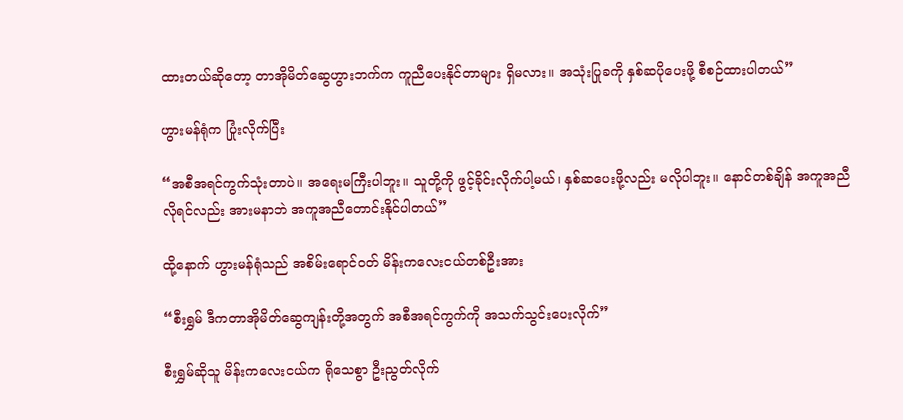ထားတယ်ဆိုတော့ တာအိုမိတ်ဆွေဟွားဘက်က ကူညီပေးနိုင်တာများ ရှိမလား။ အသုံးပြုခကို နှစ်ဆပိုပေးဖို့ စီစဉ်ထားပါတယ်”

ဟွားမန်ရုံက ပြုံးလိုက်ပြီး

“အစီအရင်ကွက်သုံးတာပဲ။ အရေးမကြီးပါဘူး။ သူတို့ကို ဖွင့်ခိုင်းလိုက်ပါ့မယ်၊ နှစ်ဆပေးဖို့လည်း မလိုပါဘူး။ နောင်တစ်ချိန် အကူအညီလိုရင်လည်း အားမနာဘဲ အကူအညီတောင်းနိုင်ပါတယ်”

ထို့နောက် ဟွားမန်ရုံသည် အစိမ်းရောင်ဝတ် မိန်းကလေးငယ်တစ်ဦးအား

“စီးရွှမ် ဒီကတာအိုမိတ်ဆွေကျန်းတို့အတွက် အစီအရင်ကွက်ကို အသက်သွင်းပေးလိုက်”

စီးရွှမ်ဆိုသူ မိန်းကလေးငယ်က ရိုသေစွာ ဦးညွတ်လိုက်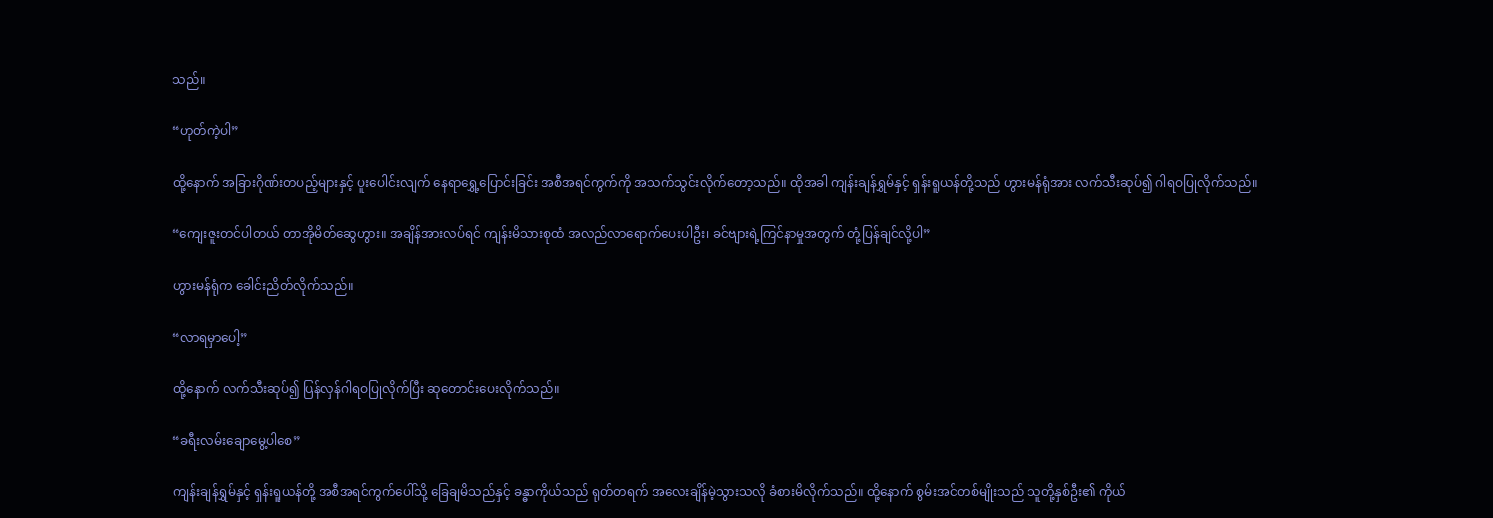သည်။

“ဟုတ်ကဲ့ပါ”

ထို့နောက် အခြားဂိုဏ်းတပည့်များနှင့် ပူးပေါင်းလျက် နေရာရွှေ့ပြောင်းခြင်း အစီအရင်ကွက်ကို အသက်သွင်းလိုက်တော့သည်။ ထိုအခါ ကျန်းချန်ရွှမ်နှင့် ရှန်းရူယန်တို့သည် ဟွားမန်ရုံအား လက်သီးဆုပ်၍ ဂါရဝပြုလိုက်သည်။

“ကျေးဇူးတင်ပါတယ် တာအိုမိတ်ဆွေဟွား။ အချိန်အားလပ်ရင် ကျန်းမိသားစုထံ အလည်လာရောက်ပေးပါဦး၊ ခင်ဗျားရဲ့ကြင်နာမှုအတွက် တုံ့ပြန်ချင်လို့ပါ”

ဟွားမန်ရုံက ခေါင်းညိတ်လိုက်သည်။

“လာရမှာပေါ့”

ထို့နောက် လက်သီးဆုပ်၍ ပြန်လှန်ဂါရဝပြုလိုက်ပြီး ဆုတောင်းပေးလိုက်သည်။

“ခရီးလမ်းချောမွေ့ပါစေ”

ကျန်းချန်ရွှမ်နှင့် ရှန်းရူယန်တို့ အစီအရင်ကွက်ပေါ်သို့ ခြေချမိသည်နှင့် ခန္ဓာကိုယ်သည် ရုတ်တရက် အလေးချိန်မဲ့သွားသလို ခံစားမိလိုက်သည်။ ထို့နောက် စွမ်းအင်တစ်မျိုးသည် သူတို့နှစ်ဦး၏ ကိုယ်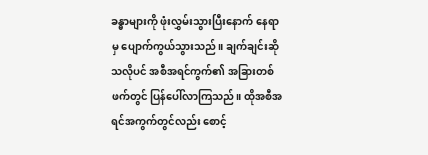ခန္ဓာများကို ဖုံးလွှမ်းသွားပြီးနောက် နေရာမှ ပျောက်ကွယ်သွားသည်။ ချက်ချင်းဆိုသလိုပင် အစီအရင်ကွက်၏ အခြားတစ်ဖက်တွင် ပြန်ပေါ်လာကြသည်။ ထိုအစီအရင်အကွက်တွင်လည်း စောင့်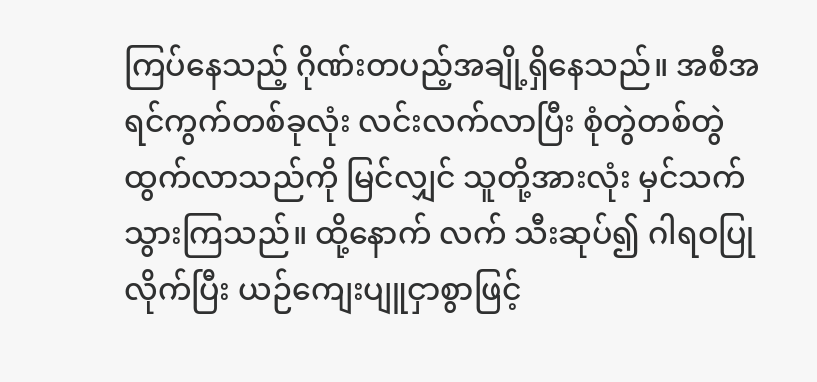ကြပ်နေသည့် ဂိုဏ်းတပည့်အချို့ရှိနေသည်။ အစီအရင်ကွက်တစ်ခုလုံး လင်းလက်လာပြီး စုံတွဲတစ်တွဲ ထွက်လာသည်ကို မြင်လျှင် သူတို့အားလုံး မှင်သက်သွားကြသည်။ ထို့နောက် လက် သီးဆုပ်၍ ဂါရဝပြုလိုက်ပြီး ယဉ်ကျေးပျူငှာစွာဖြင့်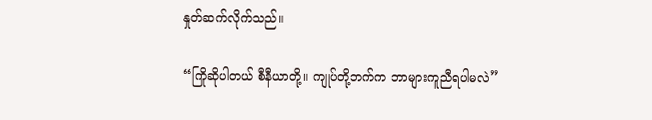နှုတ်ဆက်လိုက်သည်။

“ကြိုဆိုပါတယ် စီနီယာတို့။ ကျုပ်တို့ဘက်က ဘာများကူညီရပါမလဲ”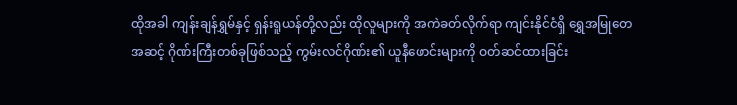ထိုအခါ ကျန်းချန်ရွှမ်နှင့် ရှန်းရူယန်တို့လည်း ထိုလူများကို အကဲခတ်လိုက်ရာ ကျင်းနိုင်ငံရှိ ရွှေအမြုတေအဆင့် ဂိုဏ်းကြီးတစ်ခုဖြစ်သည့် ကွမ်းလင်ဂိုဏ်း၏ ယူနီဖောင်းများကို ဝတ်ဆင်ထားခြင်း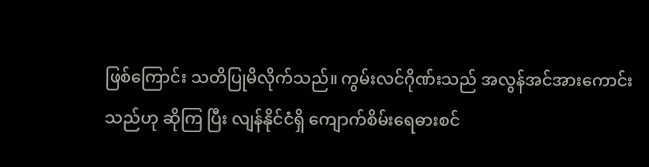ဖြစ်ကြောင်း သတိပြုမိလိုက်သည်။ ကွမ်းလင်ဂိုဏ်းသည် အလွန်အင်အားကောင်းသည်ဟု ဆိုကြ ပြီး လျန်နိုင်ငံရှိ ကျောက်စိမ်းရေဓားစင်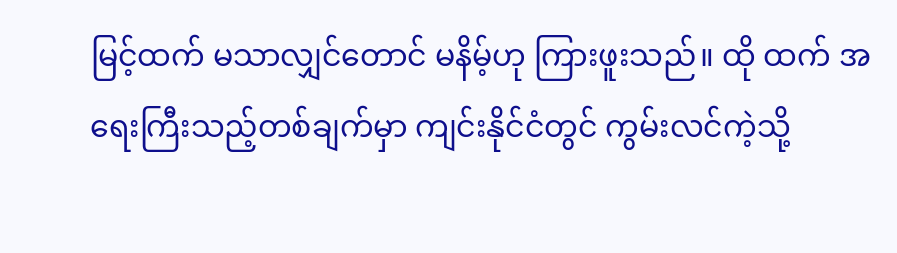မြင့်ထက် မသာလျှင်တောင် မနိမ့်ဟု ကြားဖူးသည်။ ထို ထက် အရေးကြီးသည့်တစ်ချက်မှာ ကျင်းနိုင်ငံတွင် ကွမ်းလင်ကဲ့သို့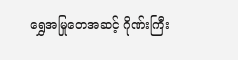ရွှေအမြုတေအဆင့် ဂိုဏ်းကြီး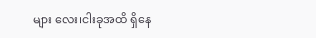များ လေး၊ငါးခုအထိ ရှိနေ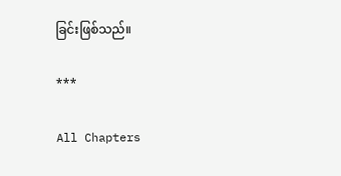ခြင်းဖြစ်သည်။

***

All Chapters